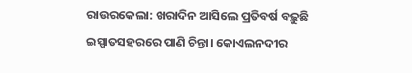ରାଉରକେଲା: ଖରାଦିନ ଆସିଲେ ପ୍ରତିବର୍ଷ ବଢ଼ୁଛି ଇସ୍ପାତସହରରେ ପାଣି ଚିନ୍ତା। କୋଏଲନଦୀର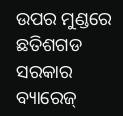ଉପର ମୁଣ୍ଡରେ ଛତିଶଗଡ ସରକାର ବ୍ୟାରେଜ୍‌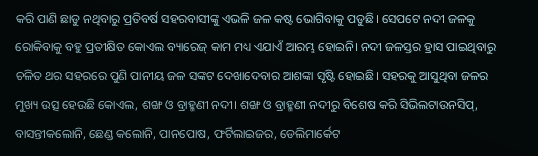କରି ପାଣି ଛାଡୁ ନଥିବାରୁ ପ୍ରତିବର୍ଷ ସହରବାସୀଙ୍କୁ ଏଭଳି ଜଳ କଷ୍ଟ ‌ଭୋଗିବାକୁ ପଡୁଛି। ସେପଟେ ନଦୀ ଜଳକୁ ରୋକିବାକୁ ବହୁ ପ୍ରତୀକ୍ଷିତ କୋଏଲ ବ୍ୟାରେଜ୍‌ କାମ ମଧ୍ୟ ଏଯାଏଁ ଆରମ୍ଭ ହୋଇନି। ନଦୀ ଜଳସ୍ତର ହ୍ରାସ ପାଇଥିବାରୁ ଚଳିତ ଥର ସହରରେ ପୁଣି ପାନୀୟ ଜଳ ସଙ୍କଟ ଦେଖାଦେବାର ଆଶଙ୍କା ସୃଷ୍ଟି ହୋଇଛି। ସହରକୁ ଆସୁଥିବା ଜଳର ମୁଖ୍ୟ ଉତ୍ସ ହେଉଛି କୋଏଲ, ଶଙ୍ଖ ଓ ବ୍ରାହ୍ମଣୀ ନଦୀ। ଶଙ୍ଖ ଓ ବ୍ରାହ୍ମଣୀ ନଦୀରୁ ବିଶେଷ କରି ସିଭିଲଟାଉନସିପ୍‌, ବାସନ୍ତୀକଲୋନି, ଛେଣ୍ଡ କଲୋନି, ପାନପୋଷ, ଫର୍ଟିଲାଇଜର, ଡେଲିମାର୍କେଟ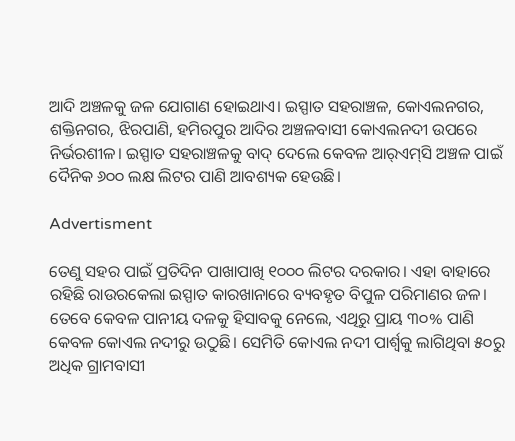ଆଦି ଅଞ୍ଚଳକୁ ଜଳ ଯୋଗାଣ ହୋଇଥାଏ। ଇସ୍ପାତ ସହରାଞ୍ଚଳ, କୋଏଲନଗର, ଶକ୍ତିନଗର, ଝିରପାଣି, ହମିରପୁର ଆଦିର ଅଞ୍ଚଳବାସୀ କୋଏଲନଦୀ ଉପରେ ନିର୍ଭରଶୀଳ। ଇସ୍ପାତ ସହରାଞ୍ଚଳକୁ ବାଦ୍‌ ଦେଲେ କେବଳ ଆର୍‌ଏମ୍‌ସି ଅଞ୍ଚଳ ପାଇଁ ଦୈନିକ ୬୦୦ ଲକ୍ଷ ଲିଟର ପାଣି ଆବଶ୍ୟକ ହେଉଛି।

Advertisment

ତେଣୁ ସହର ପାଇଁ ପ୍ରତିଦିନ ପାଖାପାଖି ୧୦୦୦ ଲିଟର ଦରକାର। ଏହା ବାହାରେ ରହିଛି ରାଉରକେଲା ଇସ୍ପାତ କାରଖାନାରେ ବ୍ୟବହୃତ ବିପୁଳ ପରିମାଣର ଜଳ। ତେବେ କେବଳ ପାନୀୟ ଦଳକୁ ହିସାବକୁ ନେଲେ, ଏଥିରୁ ପ୍ରାୟ ୩୦% ପାଣି କେବଳ କୋଏଲ ନଦୀରୁ ଉଠୁଛି। ସେମିତି କୋଏଲ ନଦୀ ପାର୍ଶ୍ବକୁ ଲାଗିଥିବା ୫୦ରୁ ଅଧିକ ଗ୍ରାମବାସୀ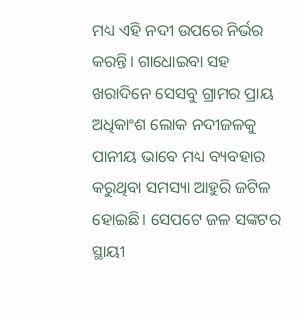ମଧ୍ୟ ଏହି ନଦୀ ଉପରେ ନିର୍ଭର କରନ୍ତି। ଗାଧୋଇବା ସହ ଖରାଦିନେ ସେସବୁ ଗ୍ରାମର ପ୍ରାୟ ଅଧିକାଂଶ ଲୋକ ନଦୀଜଳକୁ ପାନୀୟ ଭାବେ ମଧ୍ୟ ବ୍ୟବହାର କରୁଥିବା ସମସ୍ୟା ଆହୁରି ଜଟିଳ ହୋଇଛି। ସେପଟେ ଜଳ ସଙ୍କଟର ସ୍ଥାୟୀ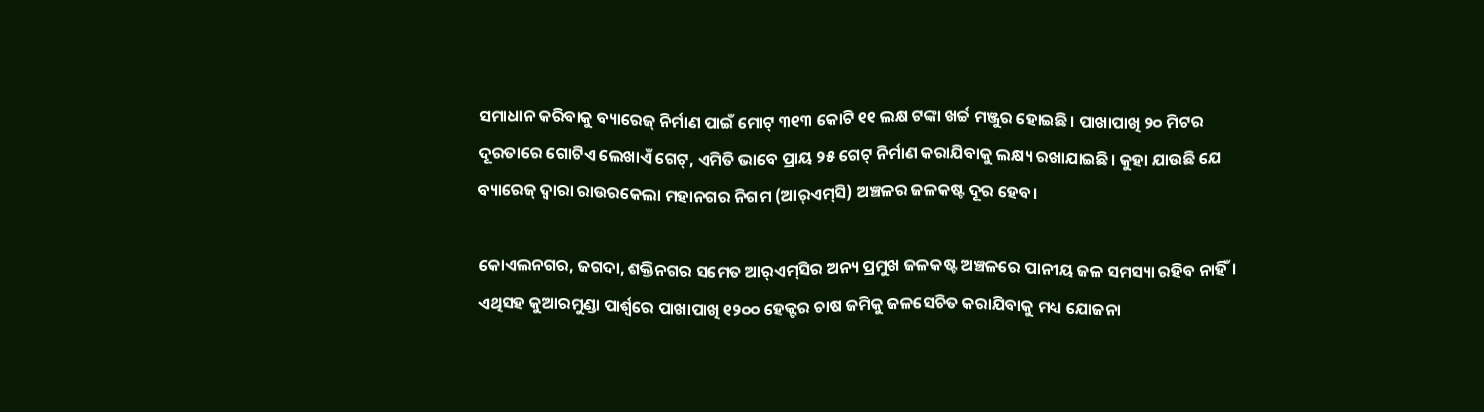ସମାଧାନ କରିବାକୁ ବ୍ୟାରେଜ୍‌ ନିର୍ମାଣ ପାଇଁ ମୋଟ୍‌ ୩୧୩ କୋଟି ୧୧ ଲକ୍ଷ ଟଙ୍କା ଖର୍ଚ୍ଚ ମଞ୍ଜୁର ହୋଇଛି। ପାଖାପାଖି ୨୦ ମିଟର ଦୂରତାରେ ଗୋଟିଏ ଲେଖାଏଁ ଗେଟ୍‌, ଏମିତି ଭାବେ ପ୍ରାୟ ୨୫ ଗେଟ୍‌ ନିର୍ମାଣ କରାଯିବାକୁ ଲକ୍ଷ୍ୟ ରଖାଯାଇଛି। କୁହା ଯାଉଛି ଯେ ବ୍ୟାରେଜ୍‌ ଦ୍ବାରା ରାଉରକେଲା ମହାନଗର ନିଗମ (ଆର୍‌ଏମ୍‌ସି) ଅଞ୍ଚଳର ଜଳକଷ୍ଟ ଦୂର ହେବ।

କୋଏଲନଗର, ଜଗଦା, ଶକ୍ତିନଗର ସମେତ ଆର୍‌ଏମ୍‌ସିର ଅନ୍ୟ ପ୍ରମୁଖ ଜଳକଷ୍ଟ ଅଞ୍ଚଳରେ ପାନୀୟ ଜଳ ସମସ୍ୟା ରହିବ ନାହିଁ। ଏଥିସହ କୁଆରମୁଣ୍ଡା ପାର୍ଶ୍ବରେ ପାଖାପାଖି ୧୨୦୦ ହେକ୍ଟର ଚାଷ ଜମିକୁ ଜଳସେଚିତ କରାଯିବାକୁ ମଧ୍ୟ ଯୋଜନା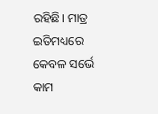ରହିଛି। ମାତ୍ର ଇତିମଧ୍ୟରେ କେବଳ ସର୍ଭେ କାମ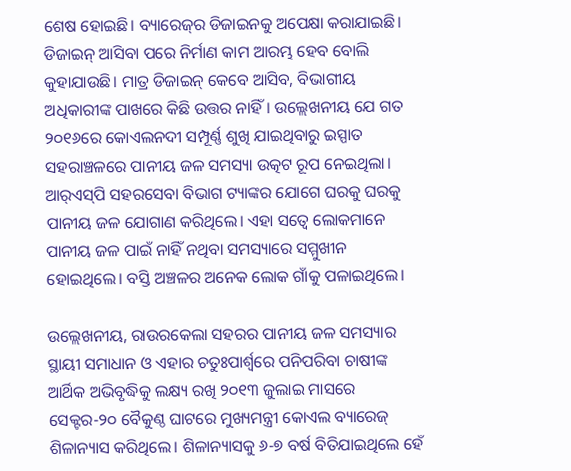ଶେଷ ହୋଇଛି। ବ୍ୟାରେଜ୍‌ର ଡିଜାଇନକୁ ଅପେକ୍ଷା କରାଯାଇଛି। ଡିଜାଇନ୍‌ ଆସିବା ପରେ ନିର୍ମାଣ କାମ ଆରମ୍ଭ ହେବ ବୋଲି କୁହାଯାଉଛି। ମାତ୍ର ଡିଜାଇନ୍‌ କେବେ ଆସିବ, ବିଭାଗୀୟ ଅଧିକାରୀଙ୍କ ପାଖରେ କିଛି ଉତ୍ତର ନାହିଁ। ଉଲ୍ଲେଖନୀୟ ଯେ ଗତ ୨୦୧୬ରେ କୋଏଲନଦୀ ସମ୍ପୂର୍ଣ୍ଣ ଶୁଖି ଯାଇଥିବାରୁ ଇସ୍ପାତ ସହରାଞ୍ଚଳରେ ପାନୀୟ ଜଳ ସମସ୍ୟା ଉତ୍କଟ ରୂପ ନେଇଥିଲା। ଆର୍‌ଏସ୍‌ପି ସହରସେବା ବିଭାଗ ଟ୍ୟାଙ୍କର ଯୋଗେ ଘରକୁ ଘରକୁ ପାନୀୟ ଜଳ ଯୋଗାଣ କରିଥିଲେ। ଏହା ସତ୍ବେ ଲୋକମାନେ ପାନୀୟ ଜଳ ପାଇଁ ନାହିଁ ନଥିବା ସମସ୍ୟାରେ ସମ୍ମୁଖୀନ ହୋଇଥିଲେ। ବସ୍ତି ଅଞ୍ଚଳର ଅନେକ ଲୋକ ଗାଁକୁ ପଳାଇଥିଲେ।

ଉଲ୍ଲେଖନୀୟ, ରାଉରକେଲା ସହରର ପାନୀୟ ଜଳ ସମସ୍ୟାର ସ୍ଥାୟୀ ସମାଧାନ ଓ ଏହାର ଚତୁଃପାର୍ଶ୍ବରେ ପନିପରିବା ଚାଷୀଙ୍କ ଆର୍ଥିକ ଅଭିବୃଦ୍ଧିକୁ ଲକ୍ଷ୍ୟ ରଖି ୨୦୧୩ ଜୁଲାଇ ମାସରେ ସେକ୍ଟର-୨୦ ବୈକୁଣ୍ଠ ଘାଟରେ ମୁଖ୍ୟମନ୍ତ୍ରୀ କୋଏଲ ବ୍ୟାରେଜ୍‌ ଶିଳାନ୍ୟାସ କରିଥିଲେ। ଶିଳାନ୍ୟାସକୁ ୬-୭ ବର୍ଷ ବିତିଯାଇଥିଲେ ହେଁ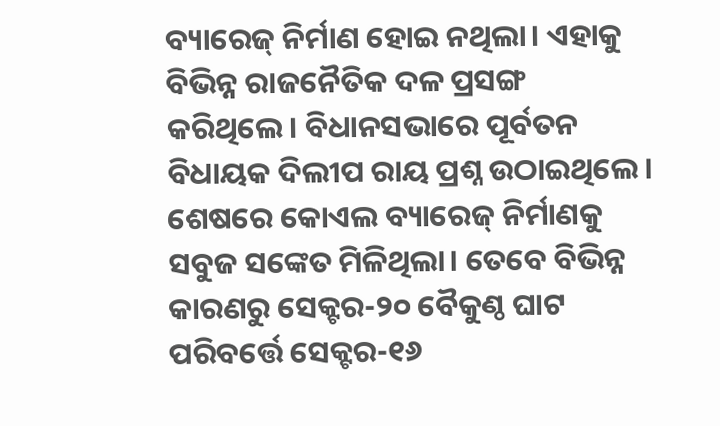ବ୍ୟାରେଜ୍‌ ନିର୍ମାଣ ହୋଇ ନଥିଲା। ଏହାକୁ ବିଭିନ୍ନ ରାଜନୈତିକ ଦଳ ପ୍ରସଙ୍ଗ କରିଥିଲେ। ବିଧାନସଭାରେ ପୂର୍ବତନ ବିଧାୟକ ଦିଲୀପ ରାୟ ପ୍ରଶ୍ନ ଉଠାଇଥିଲେ। ଶେଷରେ କୋଏଲ ବ୍ୟାରେଜ୍‌ ନିର୍ମାଣକୁ ସବୁଜ ସଙ୍କେତ ମିଳିଥିଲା। ତେବେ ବିଭିନ୍ନ କାରଣରୁ ସେକ୍ଟର-୨୦ ବୈକୁଣ୍ଠ ଘାଟ ପରିବର୍ତ୍ତେ ସେକ୍ଟର-୧୬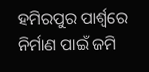ହମିରପୁର ପାର୍ଶ୍ବରେ ନିର୍ମାଣ ପାଇଁ ଜମି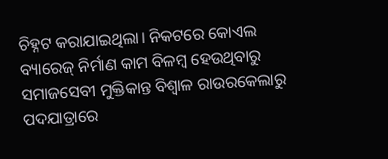ଚିହ୍ନଟ କରାଯାଇଥିଲା। ନିକଟରେ କୋଏଲ ବ୍ୟାରେଜ୍‌ ନିର୍ମାଣ କାମ ବିଳମ୍ବ ହେଉଥିବାରୁ ସମାଜସେବୀ ମୁକ୍ତିକାନ୍ତ ବିଶ୍ବାଳ ରାଉରକେଲାରୁ ପଦଯାତ୍ରା‌ରେ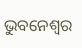ଭୁବନେଶ୍ବର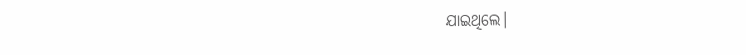ଯାଇଥିଲେ।